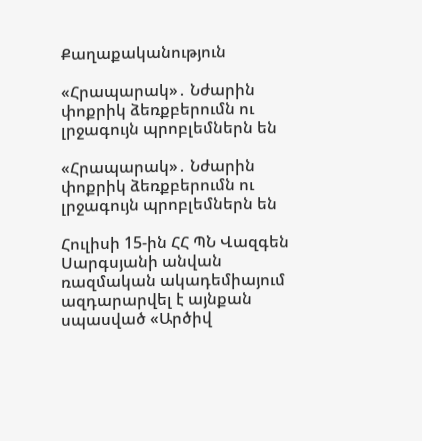Քաղաքականություն

«Հրապարակ»․ Նժարին փոքրիկ ձեռքբերումն ու լրջագույն պրոբլեմներն են

«Հրապարակ»․ Նժարին փոքրիկ ձեռքբերումն ու լրջագույն պրոբլեմներն են

Հուլիսի 15-ին ՀՀ ՊՆ Վազգեն Սարգսյանի անվան ռազմական ակադեմիայում ազդարարվել է այնքան սպասված «Արծիվ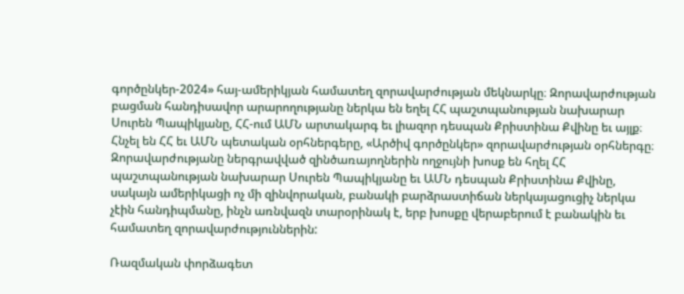գործընկեր-2024» հայ-ամերիկյան համատեղ զորավարժության մեկնարկը։ Զորավարժության բացման հանդիսավոր արարողությանը ներկա են եղել ՀՀ պաշտպանության նախարար Սուրեն Պապիկյանը, ՀՀ-ում ԱՄՆ արտակարգ եւ լիազոր դեսպան Քրիստինա Քվինը եւ այլք։ Հնչել են ՀՀ եւ ԱՄՆ պետական օրհներգերը, «Արծիվ գործընկեր» զորավարժության օրհներգը։ Զորավարժությանը ներգրավված զինծառայողներին ողջույնի խոսք են հղել ՀՀ պաշտպանության նախարար Սուրեն Պապիկյանը եւ ԱՄՆ դեսպան Քրիստինա Քվինը, սակայն ամերիկացի ոչ մի զինվորական, բանակի բարձրաստիճան ներկայացուցիչ ներկա չէին հանդիպմանը, ինչն առնվազն տարօրինակ է, երբ խոսքը վերաբերում է բանակին եւ համատեղ զորավարժություններին:

Ռազմական փորձագետ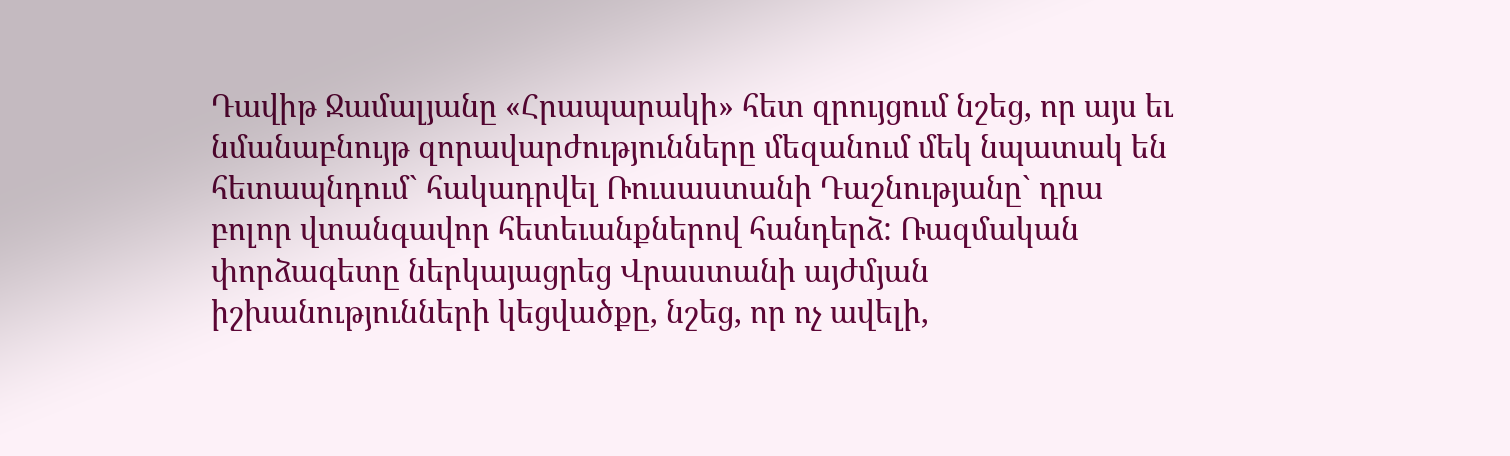Դավիթ Ջամալյանը «Հրապարակի» հետ զրույցում նշեց, որ այս եւ նմանաբնույթ զորավարժությունները մեզանում մեկ նպատակ են հետապնդում` հակադրվել Ռուսաստանի Դաշնությանը` դրա բոլոր վտանգավոր հետեւանքներով հանդերձ: Ռազմական փորձագետը ներկայացրեց Վրաստանի այժմյան իշխանությունների կեցվածքը, նշեց, որ ոչ ավելի,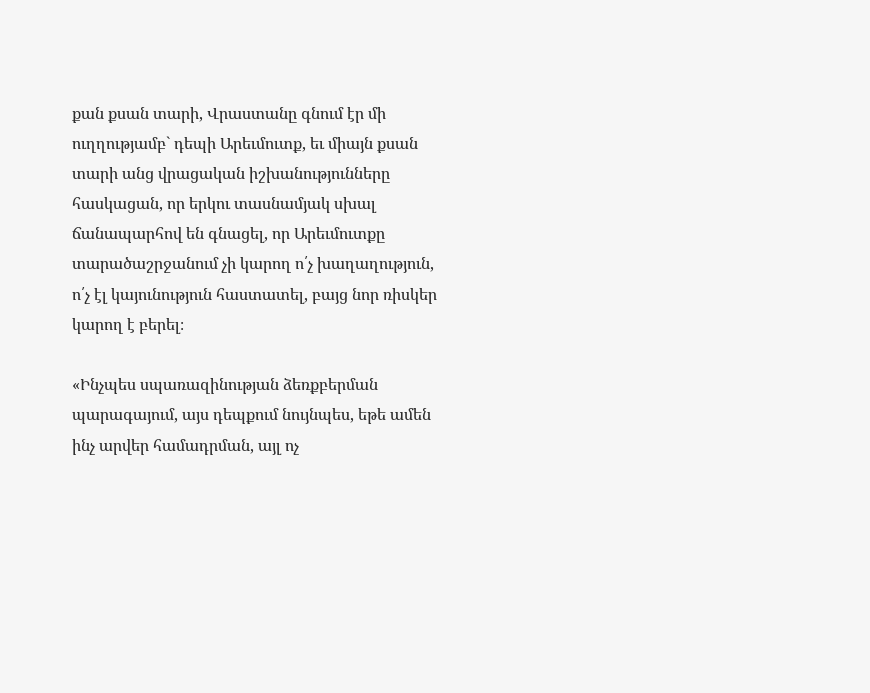քան քսան տարի, Վրաստանը գնում էր մի ուղղությամբ` դեպի Արեւմուտք, եւ միայն քսան տարի անց վրացական իշխանությունները հասկացան, որ երկու տասնամյակ սխալ ճանապարհով են գնացել, որ Արեւմուտքը տարածաշրջանում չի կարող ո՛չ խաղաղություն, ո՛չ էլ կայունություն հաստատել, բայց նոր ռիսկեր կարող է բերել։

«Ինչպես սպառազինության ձեռքբերման պարագայում, այս դեպքում նույնպես, եթե ամեն ինչ արվեր համադրման, այլ ոչ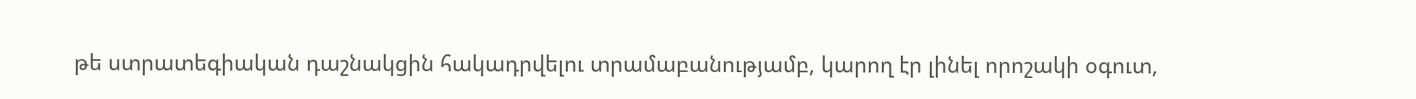թե ստրատեգիական դաշնակցին հակադրվելու տրամաբանությամբ, կարող էր լինել որոշակի օգուտ,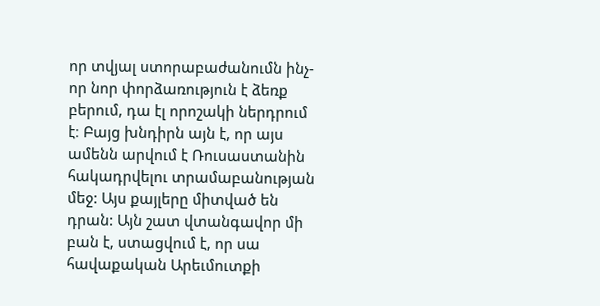որ տվյալ ստորաբաժանումն ինչ-որ նոր փորձառություն է ձեռք բերում, դա էլ որոշակի ներդրում է։ Բայց խնդիրն այն է, որ այս ամենն արվում է Ռուսաստանին հակադրվելու տրամաբանության մեջ: Այս քայլերը միտված են դրան: Այն շատ վտանգավոր մի բան է, ստացվում է, որ սա հավաքական Արեւմուտքի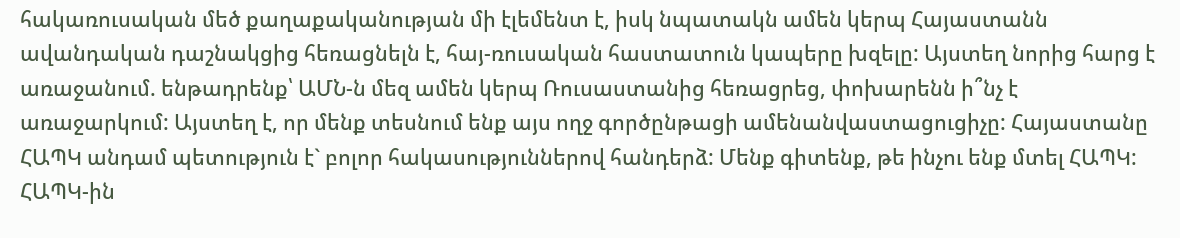հակառուսական մեծ քաղաքականության մի էլեմենտ է, իսկ նպատակն ամեն կերպ Հայաստանն ավանդական դաշնակցից հեռացնելն է, հայ-ռուսական հաստատուն կապերը խզելը: Այստեղ նորից հարց է առաջանում. ենթադրենք՝ ԱՄՆ-ն մեզ ամեն կերպ Ռուսաստանից հեռացրեց, փոխարենն ի՞նչ է առաջարկում: Այստեղ է, որ մենք տեսնում ենք այս ողջ գործընթացի ամենանվաստացուցիչը: Հայաստանը ՀԱՊԿ անդամ պետություն է` բոլոր հակասություններով հանդերձ: Մենք գիտենք, թե ինչու ենք մտել ՀԱՊԿ: ՀԱՊԿ-ին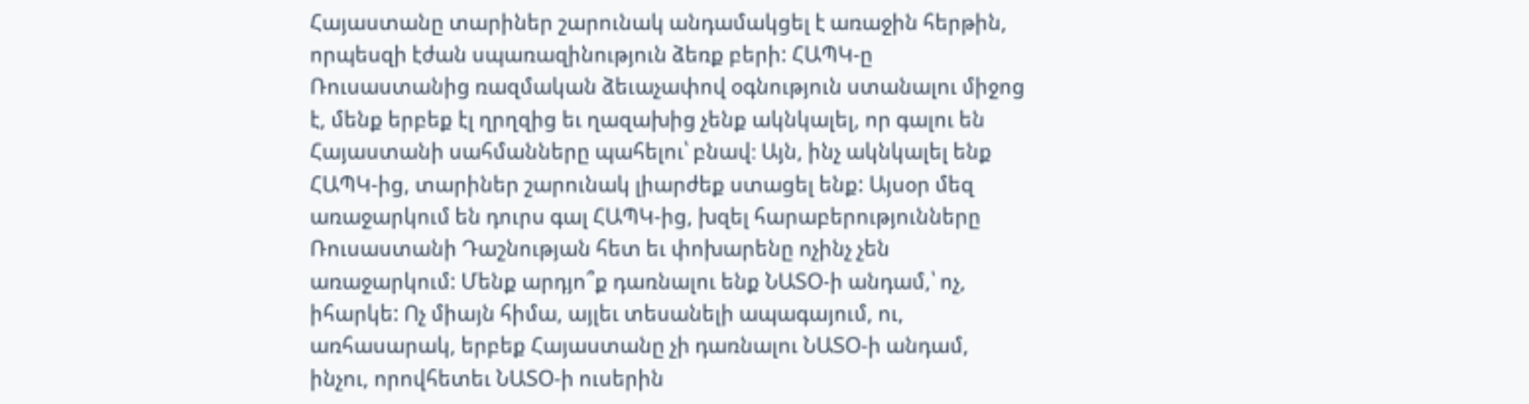Հայաստանը տարիներ շարունակ անդամակցել է առաջին հերթին, որպեսզի էժան սպառազինություն ձեռք բերի: ՀԱՊԿ-ը Ռուսաստանից ռազմական ձեւաչափով օգնություն ստանալու միջոց է, մենք երբեք էլ ղրղզից եւ ղազախից չենք ակնկալել, որ գալու են Հայաստանի սահմանները պահելու՝ բնավ։ Այն, ինչ ակնկալել ենք ՀԱՊԿ-ից, տարիներ շարունակ լիարժեք ստացել ենք: Այսօր մեզ առաջարկում են դուրս գալ ՀԱՊԿ-ից, խզել հարաբերությունները Ռուսաստանի Դաշնության հետ եւ փոխարենը ոչինչ չեն առաջարկում: Մենք արդյո՞ք դառնալու ենք ՆԱՏՕ-ի անդամ,՝ ոչ, իհարկե: Ոչ միայն հիմա, այլեւ տեսանելի ապագայում, ու, առհասարակ, երբեք Հայաստանը չի դառնալու ՆԱՏՕ-ի անդամ, ինչու, որովհետեւ ՆԱՏՕ-ի ուսերին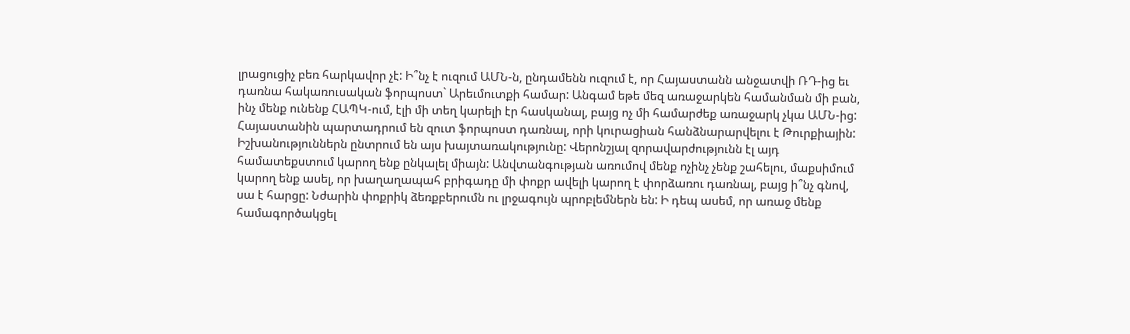լրացուցիչ բեռ հարկավոր չէ: Ի՞նչ է ուզում ԱՄՆ-ն, ընդամենն ուզում է, որ Հայաստանն անջատվի ՌԴ-ից եւ դառնա հակառուսական ֆորպոստ` Արեւմուտքի համար: Անգամ եթե մեզ առաջարկեն համանման մի բան, ինչ մենք ունենք ՀԱՊԿ-ում, էլի մի տեղ կարելի էր հասկանալ, բայց ոչ մի համարժեք առաջարկ չկա ԱՄՆ-ից: Հայաստանին պարտադրում են զուտ ֆորպոստ դառնալ, որի կուրացիան հանձնարարվելու է Թուրքիային: Իշխանություններն ընտրում են այս խայտառակությունը: Վերոնշյալ զորավարժությունն էլ այդ համատեքստում կարող ենք ընկալել միայն: Անվտանգության առումով մենք ոչինչ չենք շահելու, մաքսիմում կարող ենք ասել, որ խաղաղապահ բրիգադը մի փոքր ավելի կարող է փորձառու դառնալ, բայց ի՞նչ գնով, սա է հարցը: Նժարին փոքրիկ ձեռքբերումն ու լրջագույն պրոբլեմներն են: Ի դեպ ասեմ, որ առաջ մենք համագործակցել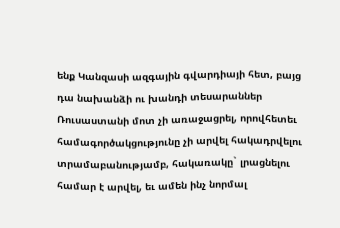ենք Կանզասի ազգային գվարդիայի հետ, բայց դա նախանձի ու խանդի տեսարաններ Ռուսաստանի մոտ չի առաջացրել, որովհետեւ համագործակցությունը չի արվել հակադրվելու տրամաբանությամբ, հակառակը` լրացնելու համար է արվել, եւ ամեն ինչ նորմալ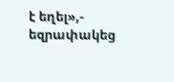է եղել»,- եզրափակեց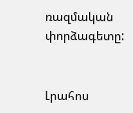ռազմական փորձագետը:


Լրահոս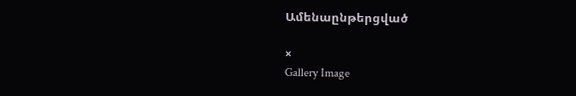Ամենաընթերցված

×
Gallery Image